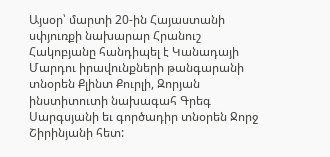Այսօր՝ մարտի 20-ին Հայաստանի սփյուռքի նախարար Հրանուշ Հակոբյանը հանդիպել է Կանադայի Մարդու իրավունքների թանգարանի տնօրեն Քլինտ Քուրլի, Զորյան ինստիտուտի նախագահ Գրեգ Սարգսյանի եւ գործադիր տնօրեն Ջորջ Շիրինյանի հետ: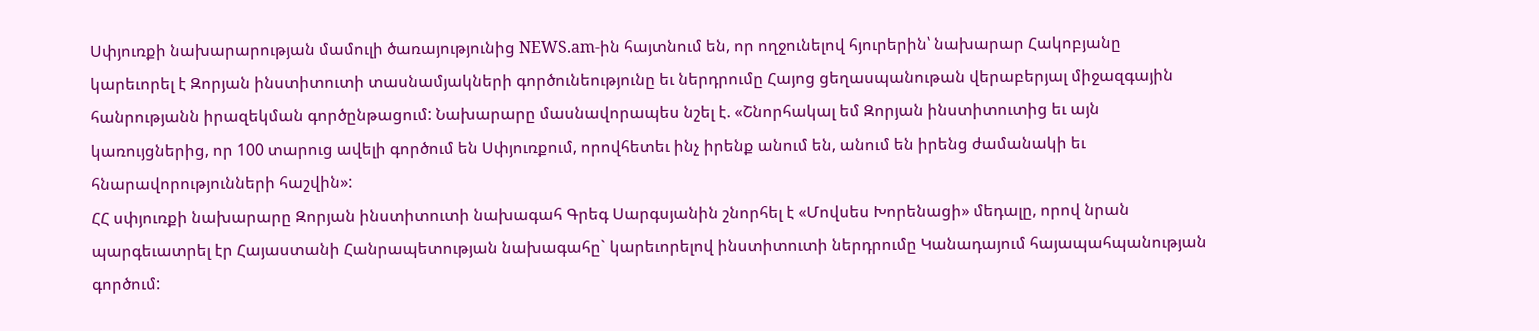Սփյուռքի նախարարության մամուլի ծառայությունից NEWS.am-ին հայտնում են, որ ողջունելով հյուրերին՝ նախարար Հակոբյանը կարեւորել է Զորյան ինստիտուտի տասնամյակների գործունեությունը եւ ներդրումը Հայոց ցեղասպանութան վերաբերյալ միջազգային հանրությանն իրազեկման գործընթացում: Նախարարը մասնավորապես նշել է. «Շնորհակալ եմ Զորյան ինստիտուտից եւ այն կառույցներից, որ 100 տարուց ավելի գործում են Սփյուռքում, որովհետեւ ինչ իրենք անում են, անում են իրենց ժամանակի եւ հնարավորությունների հաշվին»:
ՀՀ սփյուռքի նախարարը Զորյան ինստիտուտի նախագահ Գրեգ Սարգսյանին շնորհել է «Մովսես Խորենացի» մեդալը, որով նրան պարգեւատրել էր Հայաստանի Հանրապետության նախագահը` կարեւորելով ինստիտուտի ներդրումը Կանադայում հայապահպանության գործում: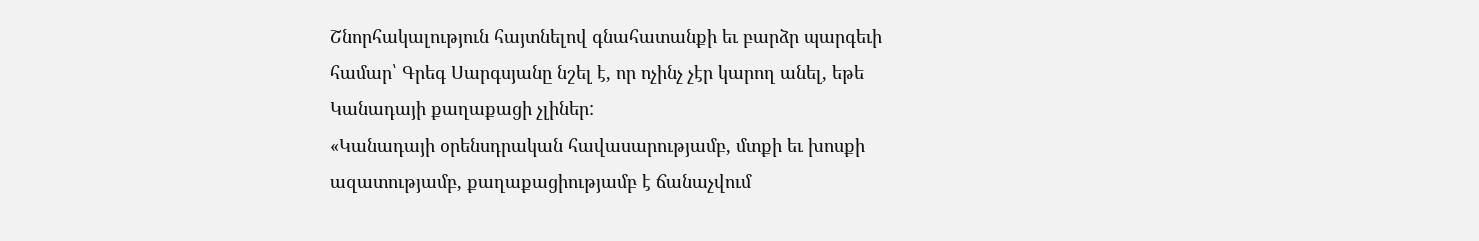Շնորհակալություն հայտնելով գնահատանքի եւ բարձր պարգեւի համար՝ Գրեգ Սարգսյանը նշել է, որ ոչինչ չէր կարող անել, եթե Կանադայի քաղաքացի չլիներ:
«Կանադայի օրենսդրական հավասարությամբ, մտքի եւ խոսքի ազատությամբ, քաղաքացիությամբ է ճանաչվում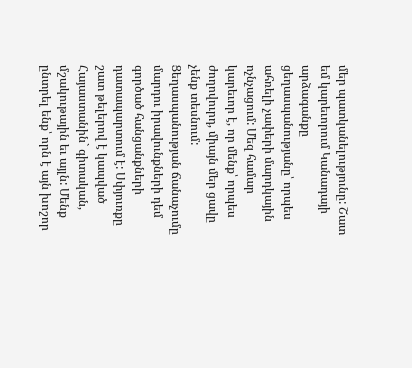մեր պատկանելությունը: Շատ եմ կարեւորում Կանադայի արձագանքը ցեղասպանությանը՝ որպես ահռելի չափերի մարդկային ոչնչացում: Մեզ համար կարեւոր է, որ մենք՝ որպես ժողովուրդ, միայն մեր ցավը չենք տեսնում: Ցեղասպանության ճանաչումը մարդու իրավունքների դեմ գործած հանցանքների դատապարտում է: Սփյուռքը շատ թելերով է կապված Հայաստանին` գիտական, մշակութային եւ այլն: Մենք ընտրել ենք՝ որն է այն խոշոր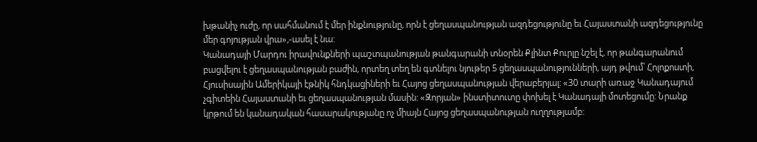խթանիչ ուժը, որ սահմանում է մեր ինքնությունը, որն է ցեղասպանության ազդեցությունը եւ Հայաստանի ազդեցությունը մեր գոյության վրա»,-ասել է նա:
Կանադայի Մարդու իրավունքների պաշտպանության թանգարանի տնօրեն Քլինտ Քուրլը նշել է, որ թանգարանում բացվելու է ցեղասպանության բաժին, որտեղ տեղ են գտնելու նյութեր 5 ցեղասպանությունների, այդ թվում՝ Հոլոքոստի, Հյուսիսային Ամերիկայի էթնիկ հնդկացիների եւ Հայոց ցեղասպանության վերաբերյալ: «30 տարի առաջ Կանադայում չգիտեին Հայաստանի եւ ցեղասպանության մասին: «Զորյան» ինստիտուտը փոխել է Կանադայի մոտեցումը: Նրանք կրթում են կանադական հասարակությանը ոչ միայն Հայոց ցեղասպանության ուղղությամբ: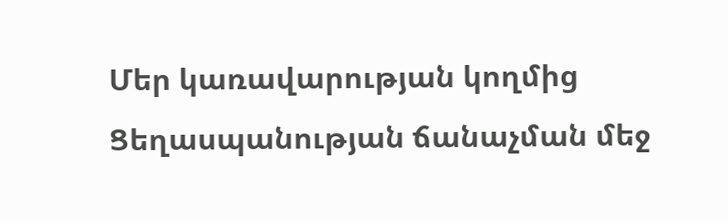Մեր կառավարության կողմից Ցեղասպանության ճանաչման մեջ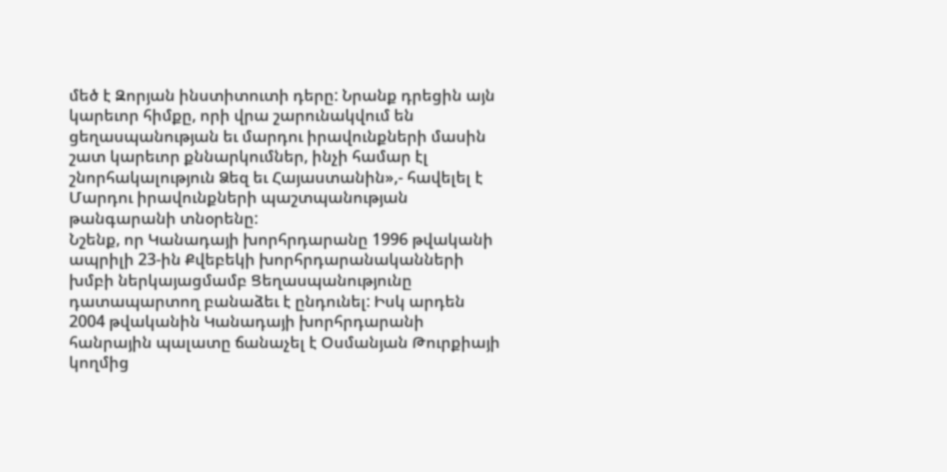մեծ է Զորյան ինստիտուտի դերը: Նրանք դրեցին այն կարեւոր հիմքը, որի վրա շարունակվում են ցեղասպանության եւ մարդու իրավունքների մասին շատ կարեւոր քննարկումներ, ինչի համար էլ շնորհակալություն Ձեզ եւ Հայաստանին»,- հավելել է Մարդու իրավունքների պաշտպանության թանգարանի տնօրենը:
Նշենք, որ Կանադայի խորհրդարանը 1996 թվականի ապրիլի 23-ին Քվեբեկի խորհրդարանականների խմբի ներկայացմամբ Ցեղասպանությունը դատապարտող բանաձեւ է ընդունել: Իսկ արդեն 2004 թվականին Կանադայի խորհրդարանի հանրային պալատը ճանաչել է Օսմանյան Թուրքիայի կողմից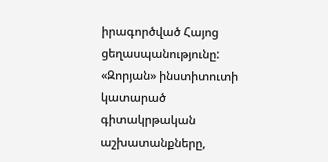իրագործված Հայոց ցեղասպանությունը:
«Զորյան» ինստիտուտի կատարած գիտակրթական աշխատանքները,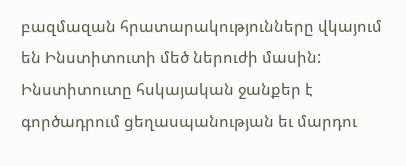բազմազան հրատարակությունները վկայում են Ինստիտուտի մեծ ներուժի մասին:
Ինստիտուտը հսկայական ջանքեր է գործադրում ցեղասպանության եւ մարդու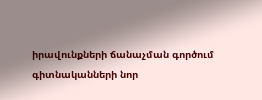իրավունքների ճանաչման գործում գիտնականների նոր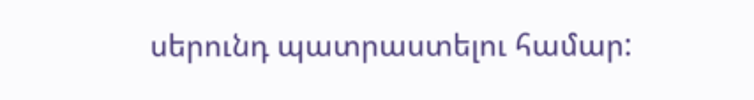սերունդ պատրաստելու համար: